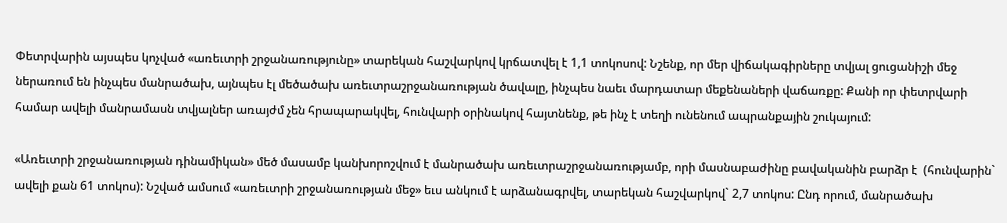Փետրվարին այսպես կոչված «առեւտրի շրջանառությունը» տարեկան հաշվարկով կրճատվել է 1,1 տոկոսով: Նշենք, որ մեր վիճակագիրները տվյալ ցուցանիշի մեջ ներառում են ինչպես մանրածախ, այնպես էլ մեծածախ առեւտրաշրջանառության ծավալը, ինչպես նաեւ մարդատար մեքենաների վաճառքը: Քանի որ փետրվարի համար ավելի մանրամասն տվյալներ առայժմ չեն հրապարակվել, հունվարի օրինակով հայտնենք, թե ինչ է տեղի ունենում ապրանքային շուկայում:

«Առեւտրի շրջանառության դինամիկան» մեծ մասամբ կանխորոշվում է մանրածախ առեւտրաշրջանառությամբ, որի մասնաբաժինը բավականին բարձր է  (հունվարին` ավելի քան 61 տոկոս): Նշված ամսում «առեւտրի շրջանառության մեջ» եւս անկում է արձանագրվել, տարեկան հաշվարկով` 2,7 տոկոս: Ընդ որում, մանրածախ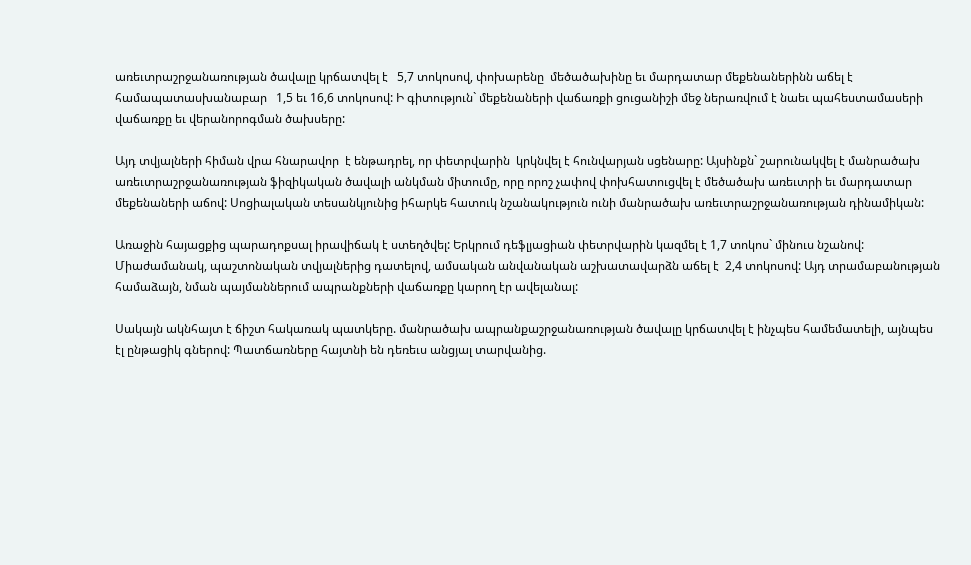առեւտրաշրջանառության ծավալը կրճատվել է   5,7 տոկոսով, փոխարենը  մեծածախինը եւ մարդատար մեքենաներինն աճել է համապատասխանաբար   1,5 եւ 16,6 տոկոսով: Ի գիտություն` մեքենաների վաճառքի ցուցանիշի մեջ ներառվում է նաեւ պահեստամասերի վաճառքը եւ վերանորոգման ծախսերը:

Այդ տվյալների հիման վրա հնարավոր  է ենթադրել, որ փետրվարին  կրկնվել է հունվարյան սցենարը: Այսինքն` շարունակվել է մանրածախ առեւտրաշրջանառության ֆիզիկական ծավալի անկման միտումը, որը որոշ չափով փոխհատուցվել է մեծածախ առեւտրի եւ մարդատար մեքենաների աճով: Սոցիալական տեսանկյունից իհարկե հատուկ նշանակություն ունի մանրածախ առեւտրաշրջանառության դինամիկան:

Առաջին հայացքից պարադոքսալ իրավիճակ է ստեղծվել: Երկրում դեֆլյացիան փետրվարին կազմել է 1,7 տոկոս` մինուս նշանով: Միաժամանակ, պաշտոնական տվյալներից դատելով, ամսական անվանական աշխատավարձն աճել է  2,4 տոկոսով: Այդ տրամաբանության համաձայն, նման պայմաններում ապրանքների վաճառքը կարող էր ավելանալ:

Սակայն ակնհայտ է ճիշտ հակառակ պատկերը. մանրածախ ապրանքաշրջանառության ծավալը կրճատվել է ինչպես համեմատելի, այնպես էլ ընթացիկ գներով: Պատճառները հայտնի են դեռեւս անցյալ տարվանից.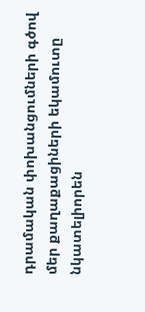դրամական փոխանցումների գծով մեր քաղաքացիների եկամուտը նկատելիորեն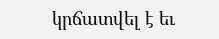կրճատվել է եւ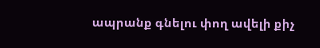ապրանք գնելու փող ավելի քիչ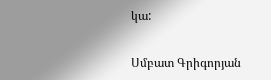կա:

Սմբատ Գրիգորյան